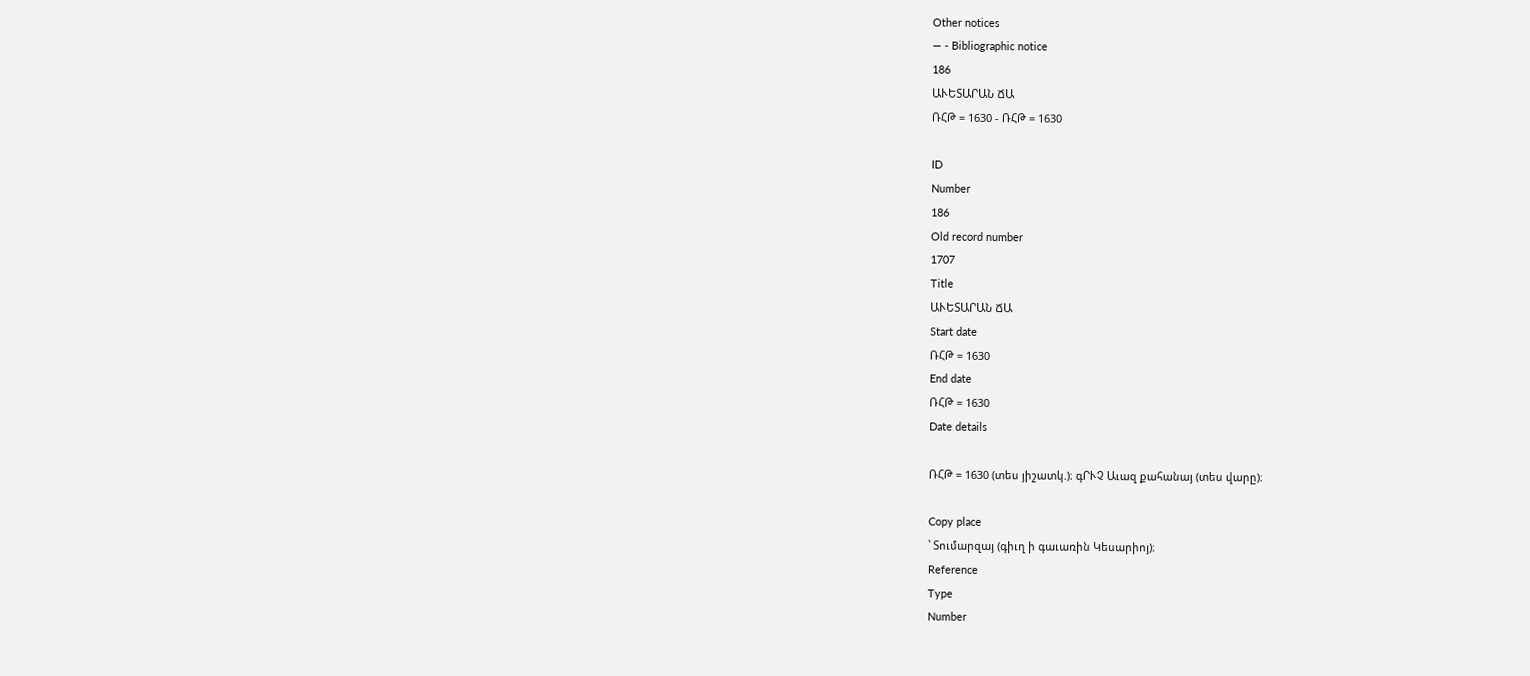Other notices
— - Bibliographic notice
186
ԱՒԵՏԱՐԱՆ ՃԱ
ՌՀԹ = 1630 - ՌՀԹ = 1630

ID
Number
186
Old record number
1707
Title
ԱՒԵՏԱՐԱՆ ՃԱ
Start date
ՌՀԹ = 1630
End date
ՌՀԹ = 1630
Date details

ՌՀԹ = 1630 (տես յիշատկ.)։ գՐՒՉ Աւազ քահանայ (տես վարը)։

Copy place
՝ Տումարզայ (գիւղ ի գաւառին Կեսարիոյ)։
Reference
Type
Number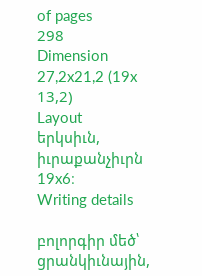of pages
298
Dimension
27,2x21,2 (19x 13,2)
Layout
երկսիւն, իւրաքանչիւրն 19x6։
Writing details

բոլորգիր մեծ՝ ցրանկիւնային,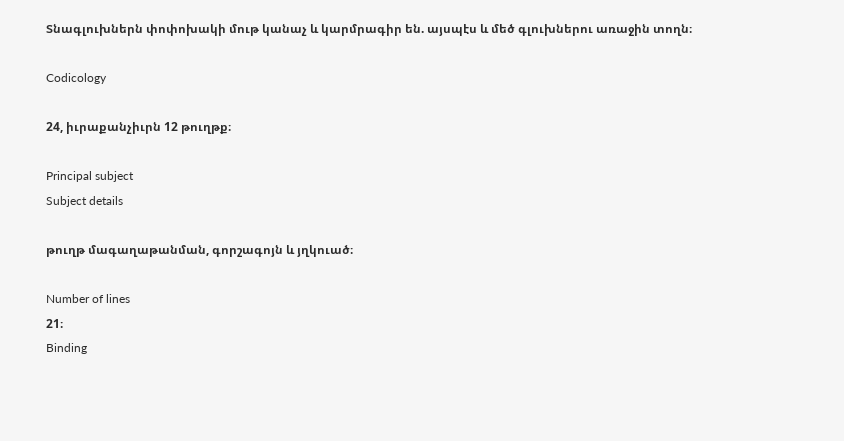Տնագլուխներն փոփոխակի մութ կանաչ և կարմրագիր են. այսպէս և մեծ գլուխներու առաջին տողն։

Codicology

24, իւրաքանչիւրն 12 թուղթք։

Principal subject
Subject details

թուղթ մագաղաթանման, գորշագոյն և յղկուած։

Number of lines
21։
Binding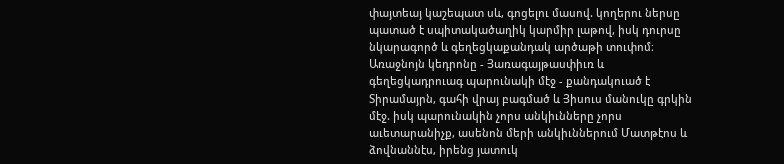փայտեայ կաշեպատ սև, գոցելու մասով. կողերու ներսը պատած է սպիտակածաղիկ կարմիր լաթով, իսկ դուրսը նկարագործ և գեղեցկաքանդակ արծաթի տուփոմ։ Առաջնոյն կեդրոնը - Յառագայթասփիւռ և գեղեցկադրուագ պարունակի մէջ - քանդակուած է Տիրամայրն, գահի վրայ բագմած և Յիսուս մանուկը գրկին մէջ. իսկ պարունակին չորս անկիւնները չորս աւետարանիչք, ասենոն մերի անկիւններում Մատթէոս և ձովնաննէս, իրենց յատուկ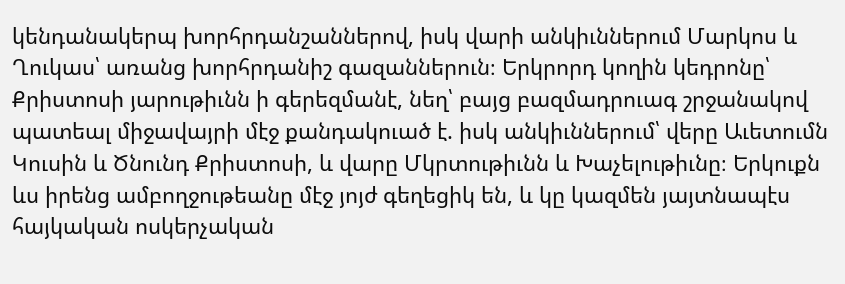կենդանակերպ խորհրդանշաններով, իսկ վարի անկիւններում Մարկոս և Ղուկաս՝ առանց խորհրդանիշ գազաններուն։ Երկրորդ կողին կեդրոնը՝ Քրիստոսի յարութիւնն ի գերեզմանէ, նեղ՝ բայց բազմադրուագ շրջանակով պատեալ միջավայրի մէջ քանդակուած է. իսկ անկիւններում՝ վերը Աւետումն Կուսին և Ծնունդ Քրիստոսի, և վարը Մկրտութիւնն և Խաչելութիւնը։ Երկուքն ևս իրենց ամբողջութեանը մէջ յոյժ գեղեցիկ են, և կը կազմեն յայտնապէս հայկական ոսկերչական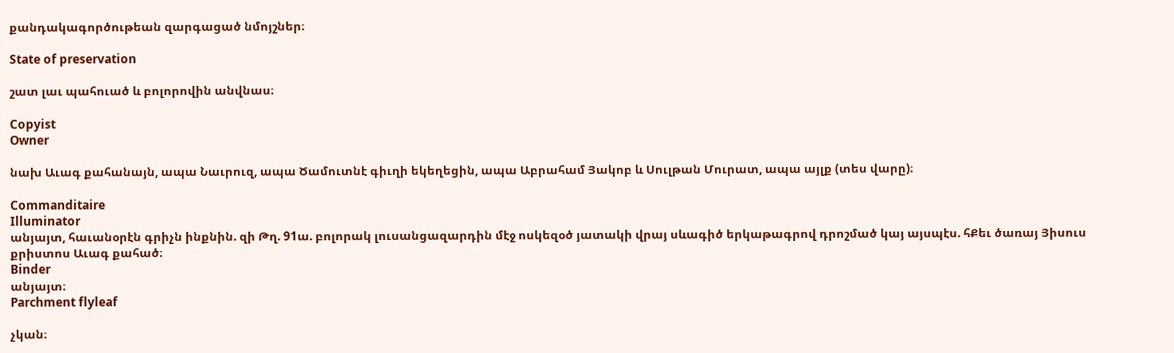քանդակագործութեան զարգացած նմոյշներ։

State of preservation

շատ լաւ պահուած և բոլորովին անվնաս։

Copyist
Owner

նախ Աւագ քահանայն, ապա Նաւրուզ, ապա Ծամուտնէ գիւղի եկեղեցին, ապա Աբրահամ Յակոբ և Սուլթան Մուրատ, ապա այլք (տես վարը)։

Commanditaire
Illuminator
անյայտ, հաւանօրէն գրիչն ինքնին. զի Թղ. 91ա. բոլորակ լուսանցազարդին մէջ ոսկեզօծ յատակի վրայ սևագիծ երկաթագրով դրոշմած կայ այսպէս. հՔեւ ծառայ Յիսուս քրիստոս Աւագ քահած։
Binder
անյայտ։
Parchment flyleaf

չկան։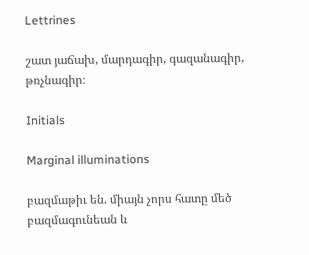Lettrines

շատ յաճախ, մարդագիր, գազանագիր, թռչնագիր։

Initials

Marginal illuminations

բազմաթիւ են. միայն չորս հատը մեծ բազմագունեան և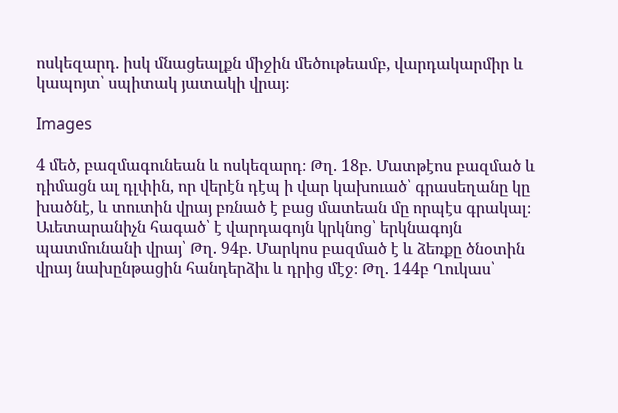ոսկեզարդ. իսկ մնացեալքն միջին մեծութեամբ, վարդակարմիր և կապոյտ՝ սպիտակ յատակի վրայ։

Images

4 մեծ, բազմագունեան և ոսկեզարդ։ Թղ. 18բ. Մատթէոս բազմած և դիմացն ալ դլփին, որ վերէն դէպ ի վար կախուած՝ գրասեղանը կը խածնէ, և տուտին վրայ բռնած է բաց մատեան մը որպէս գրակալ։ Աւետարանիչն հագած՝ է վարդագոյն կրկնոց՝ երկնագոյն պատմունանի վրայ՝ Թղ. 94բ. Մարկոս բազմած է և ձեռքը ծնօտին վրայ նախընթացին հանդերձիւ և դրից մէջ։ Թղ. 144բ Ղուկաս՝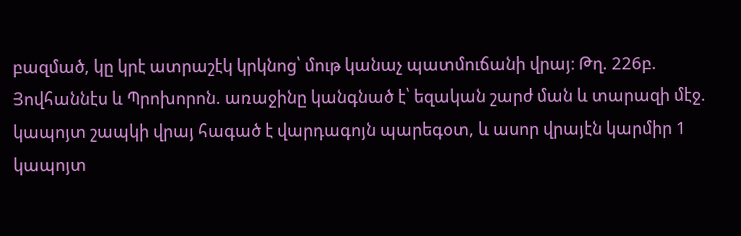բազմած, կը կրէ ատրաշէկ կրկնոց՝ մութ կանաչ պատմուճանի վրայ։ Թղ. 226բ. Յովհաննէս և Պրոխորոն. առաջինը կանգնած է՝ եզական շարժ ման և տարազի մէջ. կապոյտ շապկի վրայ հագած է վարդագոյն պարեգօտ, և ասոր վրայէն կարմիր 1 կապոյտ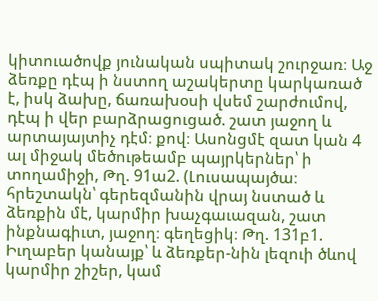կիտուածովք յունական սպիտակ շուրջառ։ Աջ ձեռքը դէպ ի նստող աշակերտը կարկառած է, իսկ ձախը, ճառախօսի վսեմ շարժումով, դէպ ի վեր բարձրացուցած. շատ յաջող և արտայայտիչ դէմ։ քով։ Ասոնցմէ զատ կան 4 ալ միջակ մեծութեամբ պայրկերներ՝ ի տողամիջի, Թղ. 91ա2. (Լուսապայծա։ հրեշտակն՝ գերեզմանին վրայ նստած և ձեռքին մէ, կարմիր խաչգաւազան, շատ ինքնագիւտ, յաջող։ գեղեցիկ։ Թղ. 131բ1. Իւղաբեր կանայք՝ և ձեռքեր-նին լեզուի ծևով կարմիր շիշեր, կամ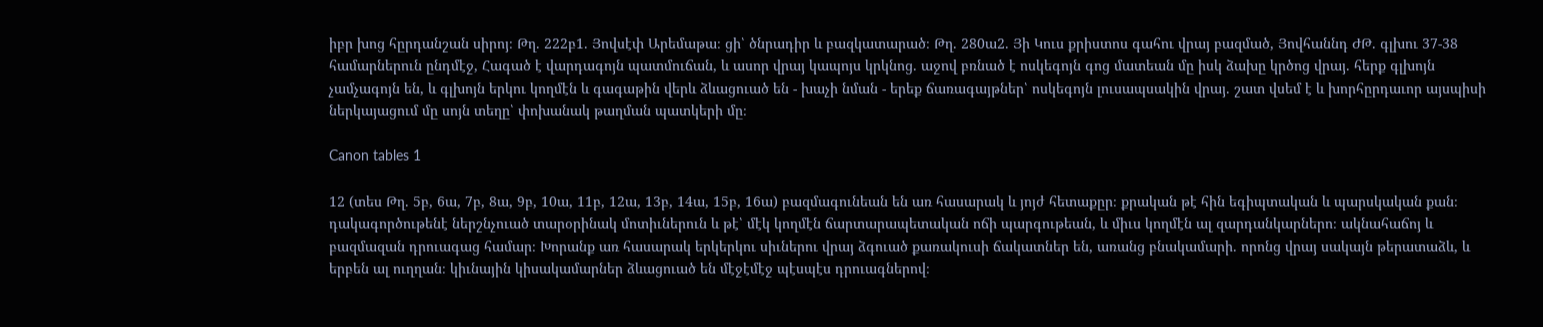իբր խոց հըրդանշան սիրոյ։ Թղ. 222բ1. Յովսէփ Արեմաթա։ ցի՝ ծնրադիր և բազկատարած։ Թղ. 280ա2. Յի Կուս քրիստոս գահու վրայ բազմած, Յովհաննդ ԺԹ. գլխու 37-38 համարներուն ընդմէջ, Հագած է վարդագոյն պատմուճան, և ասոր վրայ կապոյս կրկնոց. աջով բռնած է ոսկեգոյն գոց մատեան մը իսկ ձախը կրծոց վրայ. հերք գլխոյն չամչագոյն են, և գլխոյն երկու կողմէն և գագաթին վերև ձևացուած են - խաչի նման - երեք ճառագայթներ՝ ոսկեգոյն լուսապսակին վրայ. շատ վսեմ է և խորհըրդաւոր այսպիսի ներկայացում մը սոյն տեղը՝ փոխանակ թաղման պատկերի մը։

Canon tables 1

12 (տես Թղ. 5բ, 6ա, 7բ, 8ա, 9բ, 10ա, 11բ, 12ա, 13բ, 14ա, 15բ, 16ա) բազմագունեան են առ հասարակ և յոյժ հետաքըր։ քրական թէ հին եգիպտական և պարսկական քան։ դակագործութենէ ներշնչուած տարօրինակ մոտիւներուն և թէ՝ մէկ կողմէն ճարտարապետական ոճի պարգութեան, և միւս կողմէն ալ զարդանկարներո։ ակնահաճոյ և բազմազան դրուագաց համար։ Խորանք առ հասարակ երկերկու սիւներու վրայ ձգուած քառակուսի ճակատներ են, առանց բնակամարի. որոնց վրայ սակայն թերատաձև, և երբեն ալ ուղղան։ կիւնային կիսակամարներ ձևացուած են մէջէմէջ պէսպէս դրուագներով։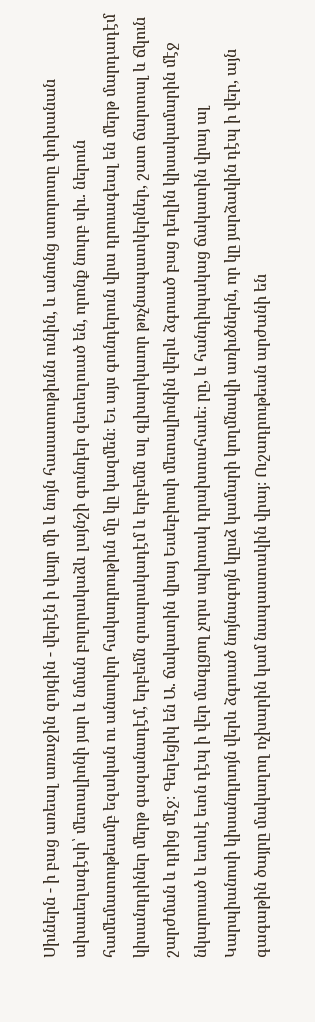Սիւներն - ի բաց առեալ առաջին զոյգին - վերէն ի վայր մի և նոյն հասատութիւնն ունին, և անոնց ստորոտը փոխանան ախաւեղագէսի՝ մետալիոնի յար և նման բոլորակաձև լայնշի գունդեր զետեղուած են, որոնք նուրբ սիւ. ներուն համեմատութեամբ եզական ու անսովոր հակադրութիւն մը կը կազմեն։ Եւ այս գունդերուն վրա դրուագեալ են մերթ մարդադէմ կիսանդրիներ մերթ գազանադէմ, երբեմն զուարակադէմ և երբեմն ալ գլխարկաւոր թռչնապատկերներ, շատ ճարտալ և ճկուն շարժման և դրից մէջ։ Գեղեցիկ են Ա. ճակատին վրայ Եւսեբիոսի մետալիոնին վերև ձգուած բաց դեղին կիսակամարին մէջ նկարուած և ետևէ ետն դէպ ի վեր մագլցող չորս սպիտակ դրախտահաւե։ րը, և հանդիպակաց ճակատին վրայ ալ Կարպիանոսի կիսանդրւոյն վերև ձգուած նոյնագոյն կըսձ կամարի կողմնակի առիւծներն, որ կը յարձակին դէպ ի վեր, այն գագաթին ծայրը մակաղող ոչխարին կամ նապաստակին վրայ։ Ուշադրութեան արժանի են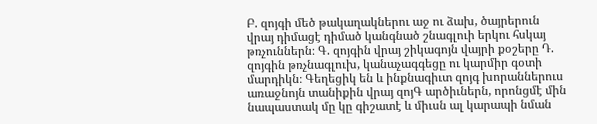Բ. զոյգի մեծ թակաղակներու աջ ու ձախ, ծայրերուն վրայ դիմացէ դիմած կանգնած շնագլուի երկու հսկայ թռչուններն։ Գ. զոյգին վրայ շիկագոյն վայրի քօշերը Դ. զոյգին թռչնագլուխ, կանաչագգեցը ու կարմիր գօտի մարդիկն։ Գեղեցիկ են և ինքնագիւտ զոյգ խորաններուս առաջնոյն տանիքին վրայ զոյԳ արծիւներն, որոնցմէ մին նապաստակ մը կը գիշատէ և միւսն ալ կարապի նման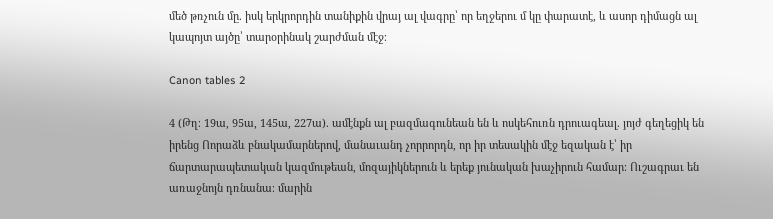մեծ թռչուն մը. իսկ երկրորդին տանիքին վրայ ալ վագրը՝ որ եղջերու մ կը փարատէ, և ասոր դիմացն ալ կապոյտ այծը՝ տարօրինակ շարժման մէջ։

Canon tables 2

4 (Թղ։ 19ա, 95ա, 145ա, 227ա). ամէնքն ալ բազմագունեան են և ոսկեհուռն դրուագեալ. յոյժ գեղեցիկ են իրենց Ոորաձև բնակամարներով, մանաւանդ չորրորդն, որ իր տեսակին մէջ եզական է՝ իր ճարտարապետական կազմութեան, մոզայիկներուն և երեք յունական խաչիրուն համար։ Ուշագրաւ են առաջնոյն դռնանա։ մարին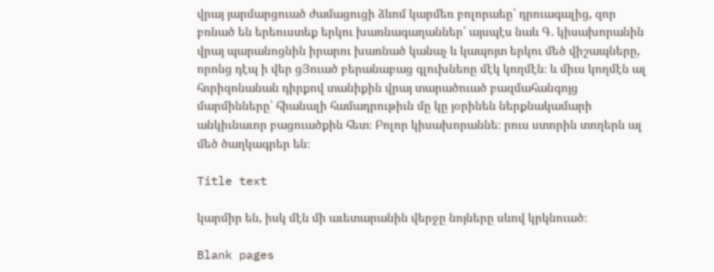վրայ յարմարցուած ժամացուցի ձևոմ կարմեռ բոլորաեը՝ դրուագալից, զոր բռնած են երեուստեք երկու խառնագաղաններ՝ այսպէս նաև Գ. կիսախորանին վրայ պարանոցնին իրարու խառնած կանաչ և կապոյտ երկու մեծ վիշապները, որոնց դէպ ի վեր ցՅուած բերանաբաց գլուխնեոը մէկ կողմէն։ և միւս կողմէն ալ հորիզոնանան դիրքով տանիքին վրայ տարածուած բազմահանգոյց մարմինները՝ հիանալի համադրութիւն մը կը յօրինեն ներքնակամարի անկիւնաւոր բացուածքին հետ։ Բոլոր կիսախորաննե։ րուս ստորին տողերն ալ մեծ ծաղկագրեր են։

Title text

կարմիր են, իսկ մէն մի աւետարանին վերջը նոյները սևով կրկնուած։

Blank pages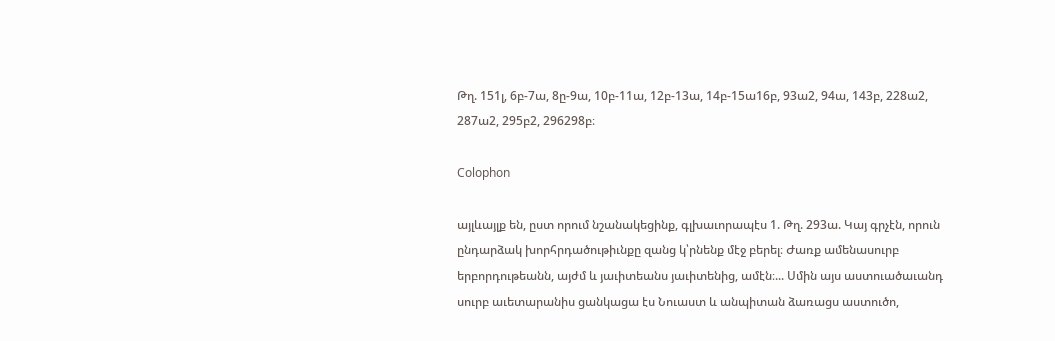Թղ. 151լ, 6բ-7ա, 8ը-9ա, 10բ-11ա, 12բ-13ա, 14բ-15ա16բ, 93ա2, 94ա, 143բ, 228ա2, 287ա2, 295բ2, 296298բ։

Colophon

այլևայլք են, ըստ որում նշանակեցինք, գլխաւորապէս 1. Թղ. 293ա. Կայ գրչէն, որուն ընդարձակ խորհրդածութիւնքը զանց կ՝րնենք մէջ բերել։ Ժառք ամենասուրբ երբորդութեանն, այժմ և յաւիտեանս յաւիտենից, ամէն։... Սմին այս աստուածաւանդ սուրբ աւետարանիս ցանկացա էս Նուաստ և անպիտան ձառացս աստուծո,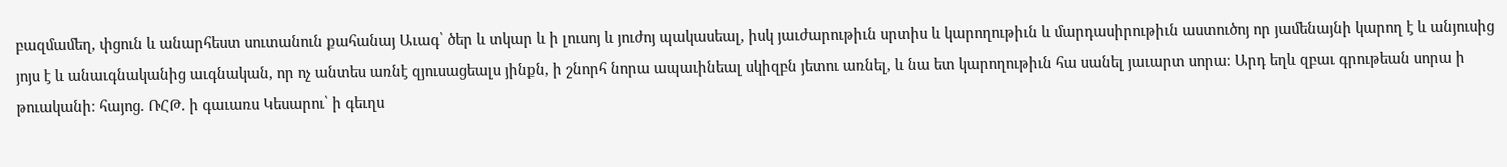բազմամեղ, փցուն և անարհեստ սուտանուն քահանայ Աւագ՝ ծեր և տկար և ի լուսոյ և յուժոյ պակասեալ, իսկ յաւժարութիւն սրտիս և կարողութիւն և մարդասիրութիւն աստուծոյ որ յամենայնի կարող է և անյուսից յոյս է և անաւգնականից աւգնական, որ ոչ անտես առնէ զյուսացեալս յինքն, ի շնորհ նորա ապաւինեալ սկիզբն յետու առնել, և նա ետ կարողութիւն հա սանել յաւարտ սորա։ Արդ եղև զբաւ գրութեան սորա ի թուականի։ հայոց. ՌՀԹ. ի գաւառս Կեսարու՝ ի գեւղս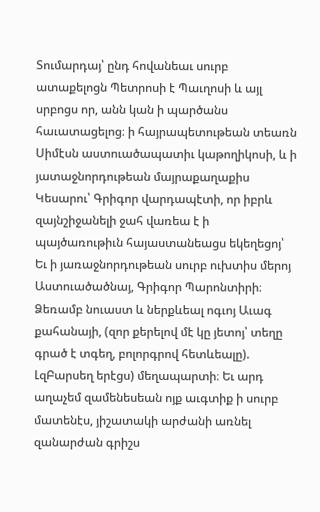Տումարդայ՝ ընդ հովանեաւ սուրբ ատաքելոցն Պետրոսի է Պաւղոսի և այլ սրբոցս որ, անն կան ի պարծանս հաւատացելոց։ ի հայրապետութեան տեառն Սիմէսն աստուածապատիւ կաթողիկոսի, և ի յատաջնորդութեան մայրաքաղաքիս Կեսարու՝ Գրիգոր վարդապէտի, որ իբրև զայնշիջանելի ջահ վառեա է ի պայծառութիւն հայաստանեացս եկեղեցոյ՝ Եւ ի յառաջնորդութեան սուրբ ուխտիս մերոյ Աստուածածնայ, Գրիգոր Պարոնտիրի։ Ձեռամբ նուաստ և ներքևեալ ոգւոյ Աւագ քահանայի, (զոր քերելով մէ կը յետոյ՝ տեղը գրած է տգեղ, բոլորգրով հետևեալը). ԼզԲարսեղ երէցս) մեղապարտի։ Եւ արդ աղաչեմ զամենեսեան ոյք աւգտիք ի սուրբ մատենէս, յիշատակի արժանի առնել զանարժան գրիշս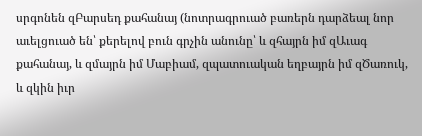սրգոնեն զԲարսեդ քահանայ (նոտրագրուած բառերն դարձեալ նոր աւելցուած են՝ քերելով բուն գրչին անունը՝ և զհայրն իմ զԱւագ քահանայ, և զմայրն իմ Մաբիամ, զպատուական եղբայրն իմ զԾառուկ, և զկին իւր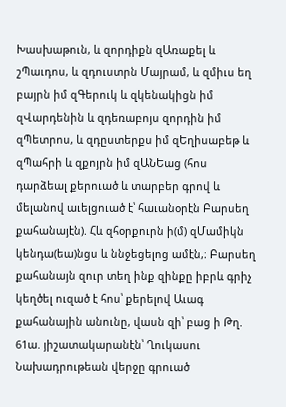Խասխաթուն, և զորդիքն զԱռաքել և շՊաւդոս, և զդուստրն Մայրամ, և զմիւս եղ բայրն իմ զԳերուկ և զկենակիցն իմ զՎարդենին և զդեռաբոյս զորդին իմ զՊետրոս, և զդըստերքս իմ զԵղիսաբեթ և զՊահրի և զքոյրն իմ զԱՆԵաց (հոս դարձեալ քերուած և տարբեր գրով և մելանով աւելցուած է՝ հաւանօրէն Բարսեղ քահանայէն). Հև զհօրքուրն ի(մ) զՄամիկն կենդա(եա)նցս և ննջեցելոց ամէն,։ Բարսեղ քահանայն զուր տեղ ինք զինքը իբրև գրիչ կեղծել ուզած է հոս՝ քերելով Աւագ քահանային անունը, վասն զի՝ բաց ի Թղ. 61ա. յիշատակարանէն՝ Ղուկասու Նախադրութեան վերջը գրուած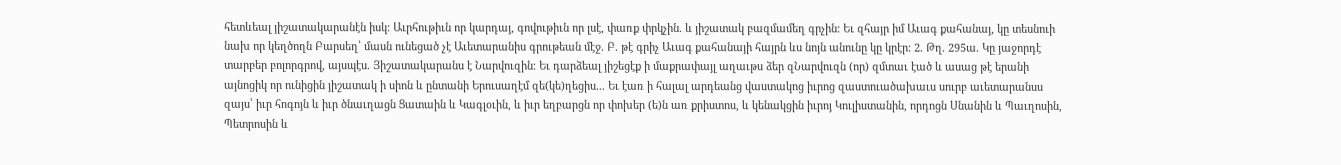հետևեալ յիշատակարանէն իսկ։ Աւրհութիւն որ կարդայ, գովութիւն որ լսէ, փառք փրկչին. և յիշատակ բազմամեղ գրչին։ Եւ զհայր իմ Աւագ քահանայ, կը տեսնուի նախ որ կեղծողն Բարսեղ՝ մասն ունեցած չէ Աւետարանիս գրութեան մէջ. Բ. թէ գրիչ Աւագ քահանայի հայրն ևս նոյն անունը կը կրէր։ 2. Թղ. 295ա. Կը յաջորդէ տարբեր բոլորգրով, այսպէս. Յիշատակարանս է Նարվուզին։ Եւ դարձեալ յիշեցէք ի մաքրափայլ աղաւթս ձեր զՆարվուզն (որ) զմտաւ էած և ասաց թէ երանի այնոցիկ որ ունիցին յիշատակ ի սիոն և ընտանի Երուսաղէմ զե(կե)ղեցիս... Եւ էառ ի հալալ արդեանց վաստակոց իւրոց զաստուածախաւս սուրբ աւետարանսս զայս՝ իւր հոգոյն և իւր ծնաւղացն Ցատաին և Կագլօւին, և իւր եղբարցն որ փոխեր (ե)ն առ քրիստոս, և կենակցին իւրոյ Կուլիստանին, որդոցն Սնանին և Պաւղոսին, Պետրոսին և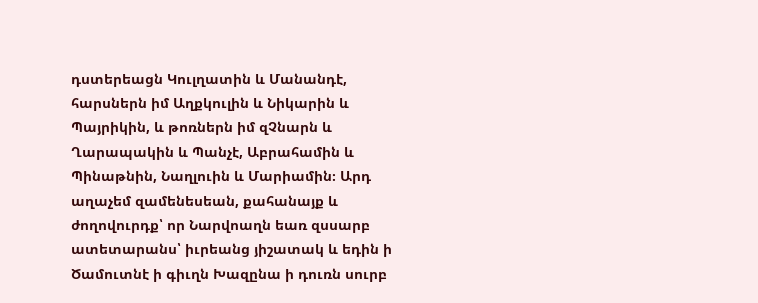դստերեացն Կուլղատին և Մանանդէ, հարսներն իմ Աղքկուլին և Նիկարին և Պայրիկին, և թոռներն իմ զՉնարն և Ղարապակին և Պանչէ, Աբրահամին և Պինաթնին, Նաղլուին և Մարիամին։ Արդ աղաչեմ զամենեսեան, քահանայք և ժողովուրդք՝ որ Նարվոաղն եառ զսսարբ ատետարանս՝ իւրեանց յիշատակ և եդին ի Ծամուտնէ ի գիւղն Խազընա ի դուռն սուրբ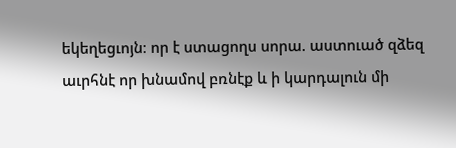եկեղեցւոյն։ որ է ստացողս սորա. աստուած զձեզ աւրհնէ որ խնամով բռնէք և ի կարդալուն մի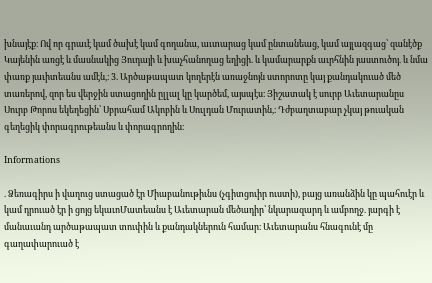խնայէք։ Ով որ գրաւէ կամ ծախէ կամ գողանա, աւտարաց կամ ընտանեաց, կամ այլազգաց՝ զանէծք Կայենին առցէ և մասնակից Յուդայի և խաչհանողաց եղիցի. և կամարարքն աւրհնին յաստուծոյ. և նմա փառք յաւիտեանս ամէն,։ 3. Արծաթապատ կողերէն առաջնոյն ստորոտը կայ քանդակուած մեծ տառերով, զոր ես վերջին ստացողին ըլլալ կը կարծեմ, այսպէս։ Յիշատակ է սուրբ Աւետարանըս Սուրբ Թորոս եկեղեցին՝ Սբրահամ Ակոբին և Սուլդան Մուրատին,։ Դժբաղտաբար չկայ թուական գեղեցիկ փորագրութեանս և փորագրողին։

Informations

. Ձեռագիրս ի վաղուց ստացած էր Միաբանութիւնս (չգիտցուիր ուստի), բայց առանձին կը պահուէր և կամ դրուած էր ի ցոյց եկաւոՄատեանս է Աւետարան մեծադիր՝ նկարազարդ և ամբողջ. յարգի է մանաւանդ արծաթապատ տուփին և քանդակներուն համար։ Աւետարանս հնագունէ մը գաղափարուած է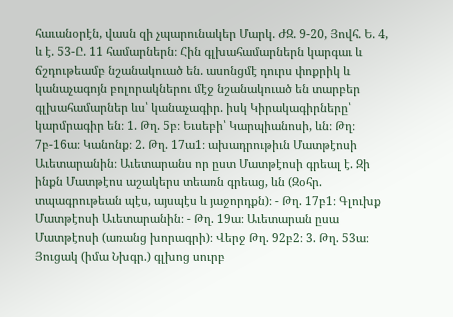հաւանօրէն, վասն զի չպարունակեր Մարկ. ԺԶ. 9-20, Յովհ. Ե. 4, և է. 53-Ը. 11 համարներն։ Հին գլխահամարներն կարգաւ և ճշդութեամբ նշանակուած են. ասոնցմէ դուրս փոքրիկ և կանաչագոյն բոլորակներու մէջ նշանակուած են տարբեր գլխահամարներ ևս՝ կանաչագիր. իսկ Կիրակագիրները՝ կարմրագիր են։ 1. Թղ. 5բ։ Եւսեբի՝ Կարպիանոսի, ևն։ Թղ։ 7բ-16ա։ Կանոնք։ 2. Թղ. 17ա1։ ախադրութիւն Մատթէոսի Աւետարանին։ Աւետարանս որ ըստ Մատթէոսի գրեալ է. Զի ինքն Մատթէոս աշակերս տեառն գրեաց, ևն (Զօհր. տպագրութեան պէս, այսպէս և յաջորդքն)։ - Թղ. 17բ1։ Գլուխք Մատթէոսի Աւետարանին։ - Թղ. 19ա։ Աւետարան ըսա Մատթէոսի (առանց խորագրի)։ Վերջ Թղ. 92բ2։ 3. Թղ. 53ա։ Յուցակ (իմա Նխգր.) գլխոց սուրբ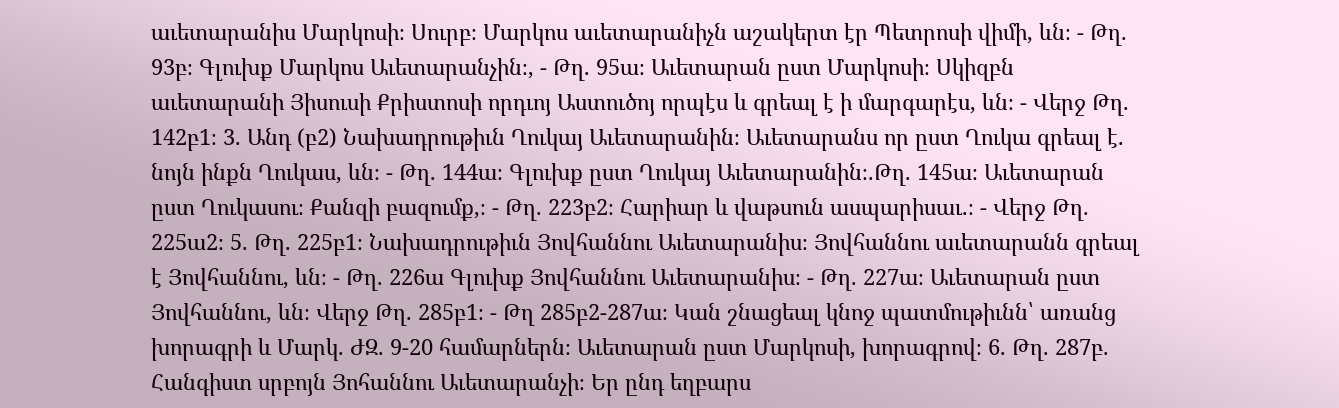աւետարանիս Մարկոսի։ Սուրբ։ Մարկոս աւետարանիչն աշակերտ էր Պետրոսի վիմի, ևն։ - Թղ. 93բ։ Գլուխք Մարկոս Աւետարանչին։, - Թղ. 95ա։ Աւետարան ըստ Մարկոսի։ Սկիզբն աւետարանի Յիսուսի Քրիստոսի որդւոյ Աստուծոյ որպէս և գրեալ է ի մարգարէս, ևն։ - Վերջ Թղ. 142բ1։ 3. Անդ (բ2) Նախադրութիւն Ղուկայ Աւետարանին։ Աւետարանս որ ըստ Ղուկա գրեալ է. նոյն ինքն Ղուկաս, ևն։ - Թղ. 144ա։ Գլուխք ըստ Ղուկայ Աւետարանին։.Թղ. 145ա։ Աւետարան ըստ Ղուկասու։ Քանզի բազումք,։ - Թղ. 223բ2։ Հարիար և վաթսուն ասպարիսաւ.։ - Վերջ Թղ. 225ա2։ 5. Թղ. 225բ1։ Նախադրութիւն Յովհաննու Աւետարանիս։ Յովհաննու աւետարանն գրեալ է Յովհաննու, ևն։ - Թղ. 226ա Գլուխք Յովհաննու Աւետարանիս։ - Թղ. 227ա։ Աւետարան ըստ Յովհաննու, ևն։ Վերջ Թղ. 285բ1։ - Թղ 285բ2-287ա։ Կան շնացեալ կնոջ պատմութիւնն՝ առանց խորագրի և Մարկ. ԺԶ. 9-20 համարներն։ Աւետարան ըստ Մարկոսի, խորագրով։ 6. Թղ. 287բ. Հանգիստ սրբոյն Յոհաննու Աւետարանչի։ Եր ընդ եղբարս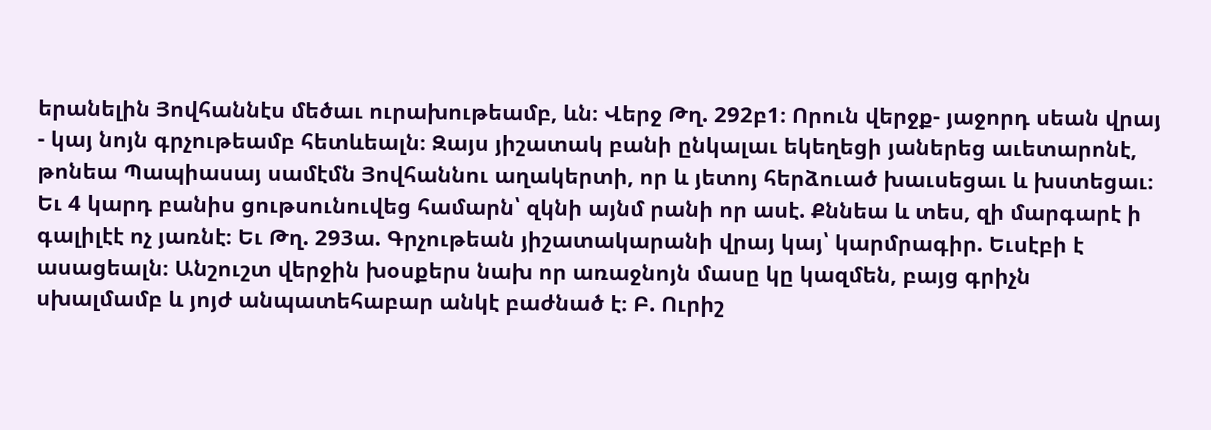երանելին Յովհաննէս մեծաւ ուրախութեամբ, ևն։ Վերջ Թղ. 292բ1։ Որուն վերջք- յաջորդ սեան վրայ - կայ նոյն գրչութեամբ հետևեալն։ Զայս յիշատակ բանի ընկալաւ եկեղեցի յաներեց աւետարոնէ, թոնեա Պապիասայ սամէմն Յովհաննու աղակերտի, որ և յետոյ հերձուած խաւսեցաւ և խստեցաւ։ Եւ 4 կարդ բանիս ցութսունուվեց համարն՝ զկնի այնմ րանի որ ասէ. Քննեա և տես, զի մարգարէ ի գալիլէէ ոչ յառնէ։ Եւ Թղ. 293ա. Գրչութեան յիշատակարանի վրայ կայ՝ կարմրագիր. Եւսէբի է ասացեալն։ Անշուշտ վերջին խօսքերս նախ որ առաջնոյն մասը կը կազմեն, բայց գրիչն սխալմամբ և յոյժ անպատեհաբար անկէ բաժնած է։ Բ. Ուրիշ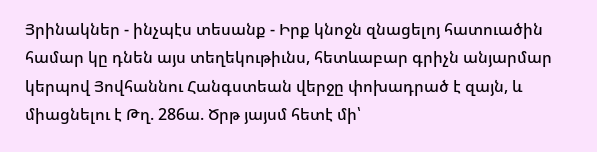Յրինակներ - ինչպէս տեսանք - Իրք կնոջն զնացելոյ հատուածին համար կը դնեն այս տեղեկութիւնս, հետևաբար գրիչն անյարմար կերպով Յովհաննու Հանգստեան վերջը փոխադրած է զայն, և միացնելու է Թղ. 286ա. Ծրթ յայսմ հետէ մի՝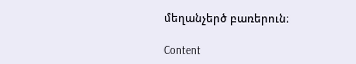մեղանչերծ բառերուն։

Content